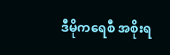ဒီမိုကရေစီ အစိုးရ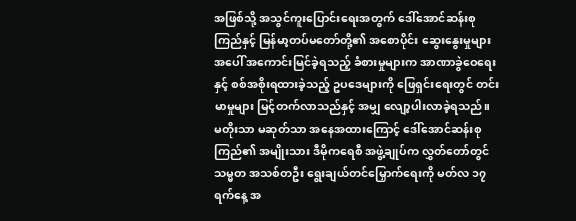အဖြစ်သို့ အသွင်ကူးပြောင်းရေးအတွက် ဒေါ်အောင်ဆန်းစုကြည်နှင့် မြန်မာ့တပ်မတော်တို့၏ အစောပိုင်း ဆွေးနွေးမှုများ အပေါ် အကောင်းမြင်ခဲ့ရသည့် ခံစားမှုများက အာဏာခွဲဝေရေးနှင့် စစ်အစိုးရထားခဲ့သည့် ဥပဒေများကို ဖြေရှင်းရေးတွင် တင်းမာမှုများ မြင့်တက်လာသည်နှင့် အမျှ လျော့ပါးလာခဲ့ရသည်။
မတိုးသာ မဆုတ်သာ အနေအထားကြောင့် ဒေါ်အောင်ဆန်းစုကြည်၏ အမျိုးသား ဒီမိုကရေစီ အဖွဲ့ချုပ်က လွှတ်တော်တွင် သမ္မတ အသစ်တဦး ရွေးချယ်တင်မြှောက်ရေးကို မတ်လ ၁၇ ရက်နေ့ အ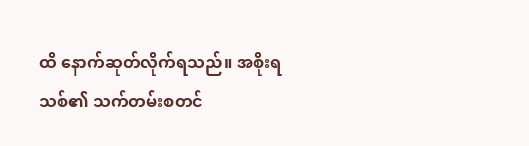ထိ နောက်ဆုတ်လိုက်ရသည်။ အစိုးရသစ်၏ သက်တမ်းစတင်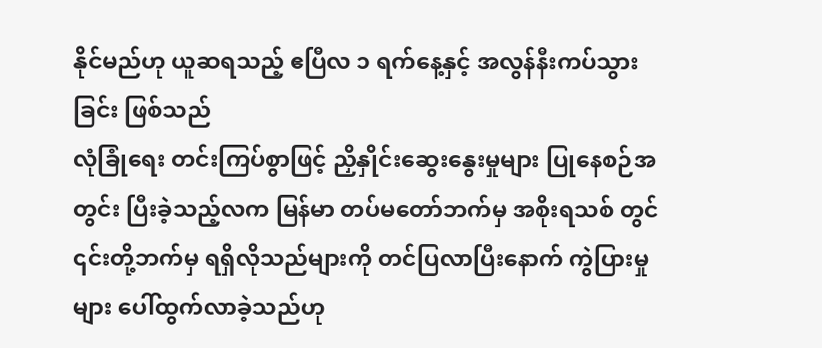နိုင်မည်ဟု ယူဆရသည့် ဧပြီလ ၁ ရက်နေ့နှင့် အလွန်နီးကပ်သွားခြင်း ဖြစ်သည်
လုံခြုံရေး တင်းကြပ်စွာဖြင့် ညှိနှိုင်းဆွေးနွေးမှုများ ပြုနေစဉ်အတွင်း ပြီးခဲ့သည့်လက မြန်မာ တပ်မတော်ဘက်မှ အစိုးရသစ် တွင် ၎င်းတို့ဘက်မှ ရရှိလိုသည်များကို တင်ပြလာပြီးနောက် ကွဲပြားမှုများ ပေါ်ထွက်လာခဲ့သည်ဟု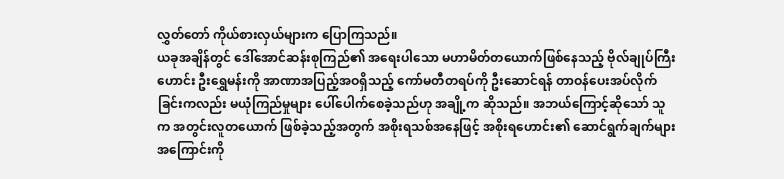လွှတ်တော် ကိုယ်စားလှယ်များက ပြောကြသည်။
ယခုအချိန်တွင် ဒေါ်အောင်ဆန်းစုကြည်၏ အရေးပါသော မဟာမိတ်တယောက်ဖြစ်နေသည့် ဗိုလ်ချုပ်ကြီးဟောင်း ဦးရွှေမန်းကို အာဏာအပြည့်အဝရှိသည့် ကော်မတီတရပ်ကို ဦးဆောင်ရန် တာဝန်ပေးအပ်လိုက်ခြင်းကလည်း မယုံကြည်မှုများ ပေါ်ပေါက်စေခဲ့သည်ဟု အချို့က ဆိုသည်။ အဘယ်ကြောင့်ဆိုသော် သူက အတွင်းလူတယောက် ဖြစ်ခဲ့သည့်အတွက် အစိုးရသစ်အနေဖြင့် အစိုးရဟောင်း၏ ဆောင်ရွက်ချက်များအကြောင်းကို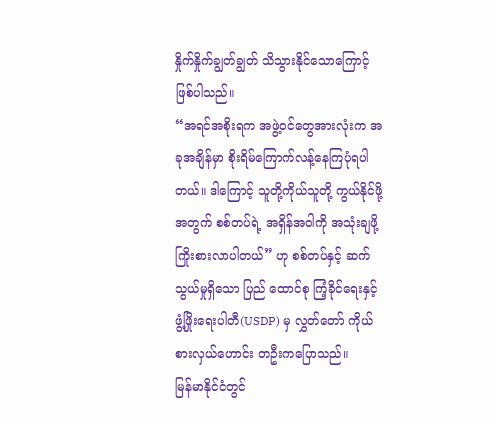နှိုက်နှိုက်ချွတ်ချွတ် သိသွားနိုင်သောကြောင့် ဖြစ်ပါသည်။
“အရင်အစိုးရက အဖွဲ့ဝင်တွေအားလုံးက အခုအချိန်မှာ စိုးရိမ်ကြောက်လန့်နေကြပုံရပါတယ်။ ဒါကြောင့် သူတို့ကိုယ်သူတို့ ကွယ်နိုင်ဖို့ အတွက် စစ်တပ်ရဲ့ အရှိန်အဝါကို အသုံးချဖို့ ကြိုးစားလာပါတယ်” ဟု စစ်တပ်နှင့် ဆက်သွယ်မှုရှိသော ပြည် ထောင်စု ကြံ့ခိုင်ရေးနှင့် ဖွံ့ဖြိုးရေးပါတီ(USDP) မှ လွှတ်တော် ကိုယ်စားလှယ်ဟောင်း တဦးကပြောသည်။
မြန်မာနိုင်ငံတွင်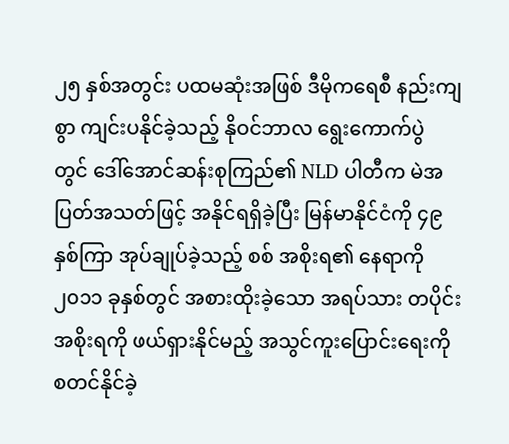၂၅ နှစ်အတွင်း ပထမဆုံးအဖြစ် ဒီမိုကရေစီ နည်းကျစွာ ကျင်းပနိုင်ခဲ့သည့် နိုဝင်ဘာလ ရွေးကောက်ပွဲ တွင် ဒေါ်အောင်ဆန်းစုကြည်၏ NLD ပါတီက မဲအပြတ်အသတ်ဖြင့် အနိုင်ရရှိခဲ့ပြီး မြန်မာနိုင်ငံကို ၄၉ နှစ်ကြာ အုပ်ချုပ်ခဲ့သည့် စစ် အစိုးရ၏ နေရာကို ၂၀၁၁ ခုနှစ်တွင် အစားထိုးခဲ့သော အရပ်သား တပိုင်းအစိုးရကို ဖယ်ရှားနိုင်မည့် အသွင်ကူးပြောင်းရေးကို စတင်နိုင်ခဲ့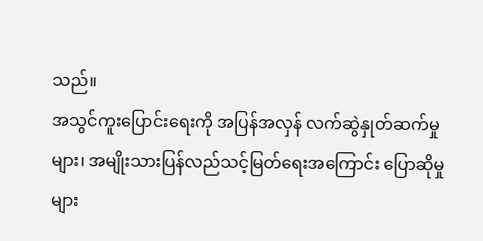သည်။
အသွင်ကူးပြောင်းရေးကို အပြန်အလှန် လက်ဆွဲနှုတ်ဆက်မှုများ၊ အမျိုးသားပြန်လည်သင့်မြတ်ရေးအကြောင်း ပြောဆိုမှု များ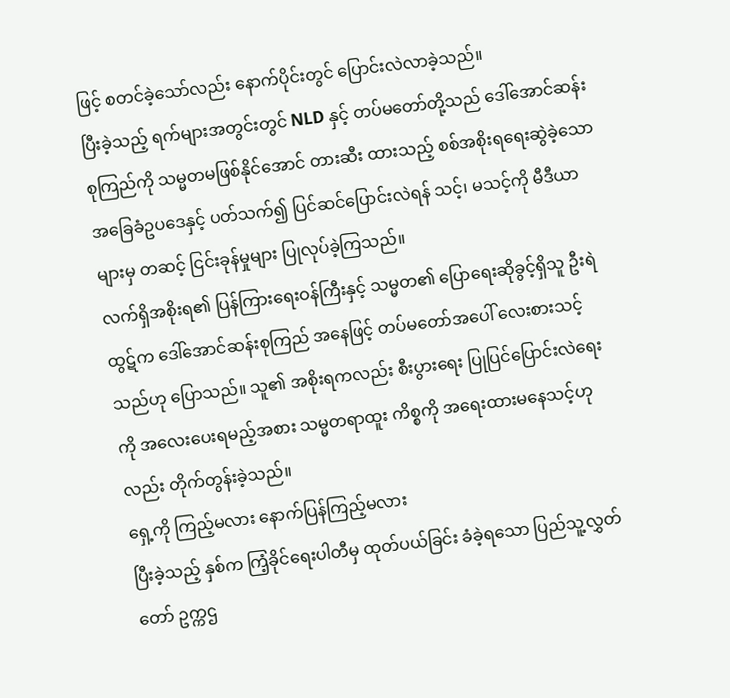ဖြင့် စတင်ခဲ့သော်လည်း နောက်ပိုင်းတွင် ပြောင်းလဲလာခဲ့သည်။
ပြီးခဲ့သည့် ရက်များအတွင်းတွင် NLD နှင့် တပ်မတော်တို့သည် ဒေါ်အောင်ဆန်းစုကြည်ကို သမ္မတမဖြစ်နိုင်အောင် တားဆီး ထားသည့် စစ်အစိုးရရေးဆွဲခဲ့သော အခြေခံဥပဒေနှင့် ပတ်သက်၍ ပြင်ဆင်ပြောင်းလဲရန် သင့်၊ မသင့်ကို မီဒီယာများမှ တဆင့် ငြင်းခုန်မှုများ ပြုလုပ်ခဲ့ကြသည်။
လက်ရှိအစိုးရ၏ ပြန်ကြားရေးဝန်ကြီးနှင့် သမ္မတ၏ ပြောရေးဆိုခွင့်ရှိသူ ဦးရဲထွဋ်က ဒေါ်အောင်ဆန်းစုကြည် အနေဖြင့် တပ်မတော်အပေါ် လေးစားသင့်သည်ဟု ပြောသည်။ သူ၏ အစိုးရကလည်း စီးပွားရေး ပြုပြင်ပြောင်းလဲရေး ကို အလေးပေးရမည့်အစား သမ္မတရာထူး ကိစ္စကို အရေးထားမနေသင့်ဟုလည်း တိုက်တွန်းခဲ့သည်။
ရှေ့ကို ကြည့်မလား နောက်ပြန်ကြည့်မလား
ပြီးခဲ့သည့် နှစ်က ကြံ့ခိုင်ရေးပါတီမှ ထုတ်ပယ်ခြင်း ခံခဲ့ရသော ပြည်သူ့လွှတ်တော် ဥက္ကဌ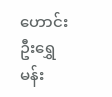ဟောင်း ဦးရွှေမန်း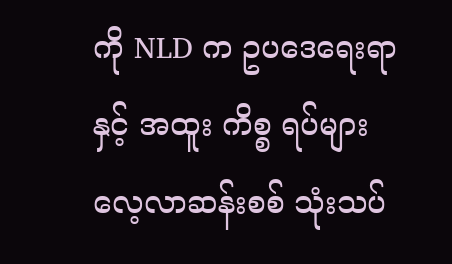ကို NLD က ဥပဒေရေးရာနှင့် အထူး ကိစ္စ ရပ်များ လေ့လာဆန်းစစ် သုံးသပ်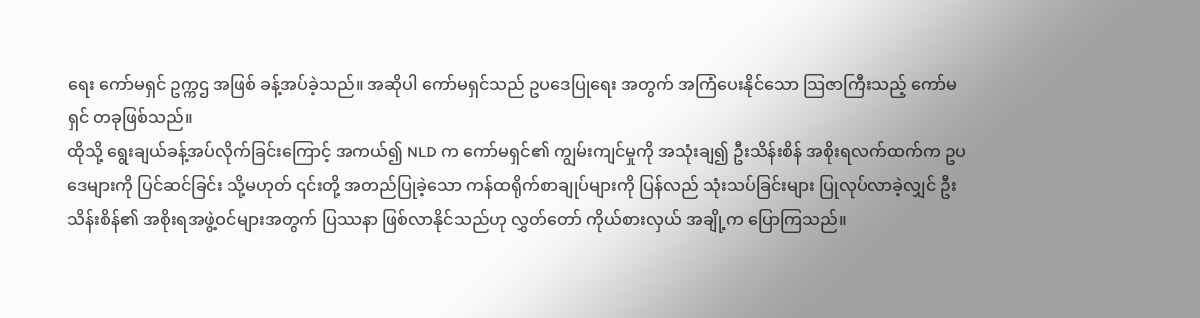ရေး ကော်မရှင် ဥက္ကဌ အဖြစ် ခန့်အပ်ခဲ့သည်။ အဆိုပါ ကော်မရှင်သည် ဥပဒေပြုရေး အတွက် အကြံပေးနိုင်သော သြဇာကြီးသည့် ကော်မရှင် တခုဖြစ်သည်။
ထိုသို့ ရွေးချယ်ခန့်အပ်လိုက်ခြင်းကြောင့် အကယ်၍ NLD က ကော်မရှင်၏ ကျွမ်းကျင်မှုကို အသုံးချ၍ ဦးသိန်းစိန် အစိုးရလက်ထက်က ဥပဒေများကို ပြင်ဆင်ခြင်း သို့မဟုတ် ၎င်းတို့ အတည်ပြုခဲ့သော ကန်ထရိုက်စာချုပ်များကို ပြန်လည် သုံးသပ်ခြင်းများ ပြုလုပ်လာခဲ့လျှင် ဦးသိန်းစိန်၏ အစိုးရအဖွဲ့ဝင်များအတွက် ပြဿနာ ဖြစ်လာနိုင်သည်ဟု လွှတ်တော် ကိုယ်စားလှယ် အချို့က ပြောကြသည်။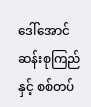ဒေါ်အောင်ဆန်းစုကြည်နှင့် စစ်တပ်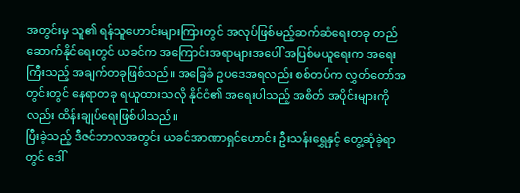အတွင်းမှ သူ၏ ရန်သူဟောင်းများကြားတွင် အလုပ်ဖြစ်မည့်ဆက်ဆံရေးတခု တည်ဆောက်နိုင်ရေးတွင် ယခင်က အကြောင်းအရာများအပေါ် အပြစ်မယူရေးက အရေးကြီးသည့် အချက်တခုဖြစ်သည်။ အခြေခံ ဥပဒေအရလည်း စစ်တပ်က လွှတ်တော်အတွင်းတွင် နေရာတခု ရယူထားသလို နိုင်ငံ၏ အရေးပါသည့် အစိတ် အပိုင်းများကိုလည်း ထိန်းချုပ်ရေးဖြစ်ပါသည်။
ပြီးခဲ့သည့် ဒီဇင်ဘာလအတွင်း ယခင်အာဏာရှင်ဟောင်း ဦးသန်းရွှေနှင့် တွေ့ဆုံခဲ့ရာတွင် ဒေါ်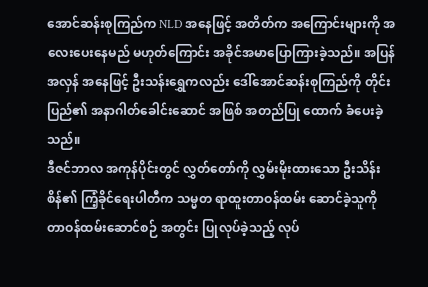အောင်ဆန်းစုကြည်က NLD အနေဖြင့် အတိတ်က အကြောင်းများကို အလေးပေးနေမည် မဟုတ်ကြောင်း အခိုင်အမာပြောကြားခဲ့သည်။ အပြန်အလှန် အနေဖြင့် ဦးသန်းရွှေကလည်း ဒေါ်အောင်ဆန်းစုကြည်ကို တိုင်းပြည်၏ အနာဂါတ်ခေါင်းဆောင် အဖြစ် အတည်ပြု ထောက် ခံပေးခဲ့သည်။
ဒီဇင်ဘာလ အကုန်ပိုင်းတွင် လွှတ်တော်ကို လွှမ်းမိုးထားသော ဦးသိန်းစိန်၏ ကြံ့ခိုင်ရေးပါတီက သမ္မတ ရာထူးတာဝန်ထမ်း ဆောင်ခဲ့သူကို တာဝန်ထမ်းဆောင်စဉ် အတွင်း ပြုလုပ်ခဲ့သည့် လုပ်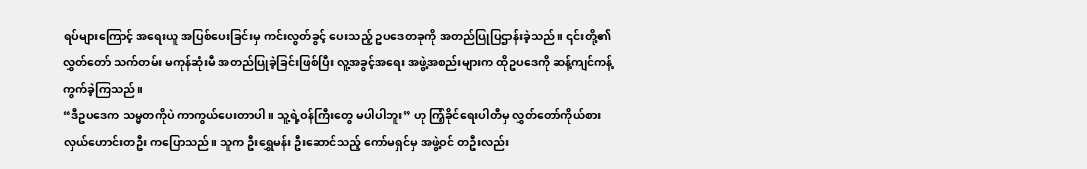ရပ်များကြောင့် အရေးယူ အပြစ်ပေးခြင်းမှ ကင်းလွတ်ခွင့် ပေးသည့် ဥပဒေတခုကို အတည်ပြုပြဌာန်းခဲ့သည်။ ၎င်းတို့၏ လွှတ်တော် သက်တမ်း မကုန်ဆုံးမီ အတည်ပြုခဲ့ခြင်းဖြစ်ပြီး လူ့အခွင့်အရေး အဖွဲ့အစည်းများက ထိုဥပဒေကို ဆန့်ကျင်ကန့်ကွက်ခဲ့ကြသည်။
“ဒီဥပဒေက သမ္မတကိုပဲ ကာကွယ်ပေးတာပါ။ သူ့ရဲ့ဝန်ကြီးတွေ မပါပါဘူး” ဟု ကြံ့ခိုင်ရေးပါတီမှ လွှတ်တော်ကိုယ်စား လှယ်ဟောင်းတဦး ကပြောသည်။ သူက ဦးရွှေမန်း ဦးဆောင်သည့် ကော်မရှင်မှ အဖွဲ့ဝင် တဦးလည်း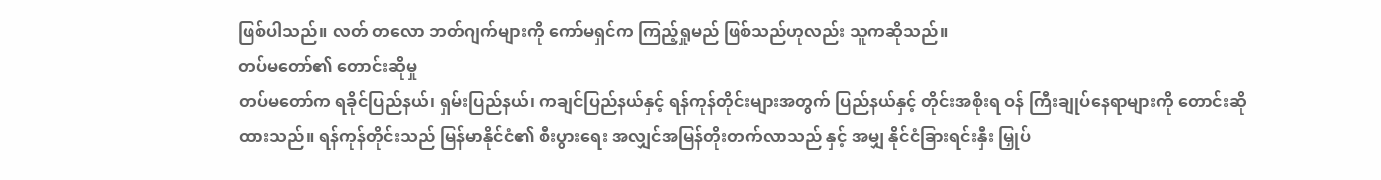ဖြစ်ပါသည်။ လတ် တလော ဘတ်ဂျက်များကို ကော်မရှင်က ကြည့်ရှုမည် ဖြစ်သည်ဟုလည်း သူကဆိုသည်။
တပ်မတော်၏ တောင်းဆိုမှု
တပ်မတော်က ရခိုင်ပြည်နယ်၊ ရှမ်းပြည်နယ်၊ ကချင်ပြည်နယ်နှင့် ရန်ကုန်တိုင်းများအတွက် ပြည်နယ်နှင့် တိုင်းအစိုးရ ဝန် ကြီးချုပ်နေရာများကို တောင်းဆိုထားသည်။ ရန်ကုန်တိုင်းသည် မြန်မာနိုင်ငံ၏ စီးပွားရေး အလျှင်အမြန်တိုးတက်လာသည် နှင့် အမျှ နိုင်ငံခြားရင်းနှီး မြှုပ်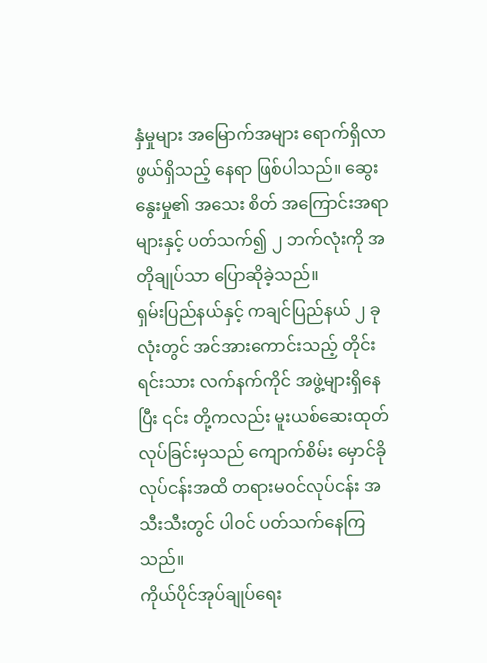နှံမှုများ အမြောက်အများ ရောက်ရှိလာဖွယ်ရှိသည့် နေရာ ဖြစ်ပါသည်။ ဆွေးနွေးမှု၏ အသေး စိတ် အကြောင်းအရာများနှင့် ပတ်သက်၍ ၂ ဘက်လုံးကို အတိုချုပ်သာ ပြောဆိုခဲ့သည်။
ရှမ်းပြည်နယ်နှင့် ကချင်ပြည်နယ် ၂ ခုလုံးတွင် အင်အားကောင်းသည့် တိုင်းရင်းသား လက်နက်ကိုင် အဖွဲ့များရှိနေပြီး ၎င်း တို့ကလည်း မူးယစ်ဆေးထုတ်လုပ်ခြင်းမှသည် ကျောက်စိမ်း မှောင်ခိုလုပ်ငန်းအထိ တရားမဝင်လုပ်ငန်း အသီးသီးတွင် ပါဝင် ပတ်သက်နေကြသည်။
ကိုယ်ပိုင်အုပ်ချုပ်ရေး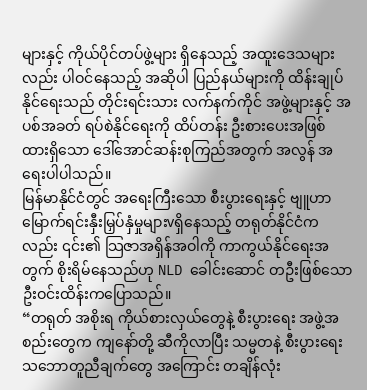များနှင့် ကိုယ်ပိုင်တပ်ဖွဲ့များ ရှိနေသည့် အထူးဒေသများလည်း ပါဝင်နေသည့် အဆိုပါ ပြည်နယ်များကို ထိန်းချုပ်နိုင်ရေးသည် တိုင်းရင်းသား လက်နက်ကိုင် အဖွဲ့များနှင့် အပစ်အခတ် ရပ်စဲနိုင်ရေးကို ထိပ်တန်း ဦးစားပေးအဖြစ် ထားရှိသော ဒေါ်အောင်ဆန်းစုကြည်အတွက် အလွန် အရေးပါပါသည်။
မြန်မာနိုင်ငံတွင် အရေးကြီးသော စီးပွားရေးနှင့် ဗျူဟာမြောက်ရင်းနှီးမြှပ်နှံမှုများvရှိနေသည့် တရုတ်နိုင်ငံကလည်း ၎င်း၏ သြဇာအရှိန်အဝါကို ကာကွယ်နိုင်ရေးအတွက် စိုးရိမ်နေသည်ဟု NLD ခေါင်းဆောင် တဦးဖြစ်သော ဦးဝင်းထိန်းကပြောသည်။
“တရုတ် အစိုးရ ကိုယ်စားလှယ်တွေနဲ့ စီးပွားရေး အဖွဲ့အစည်းတွေက ကျနော်တို့ ဆီကိုလာပြီး သမ္မတနဲ့ စီးပွားရေး သဘောတူညီချက်တွေ အကြောင်း တချိန်လုံး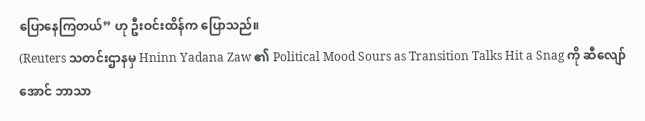ပြောနေကြတယ်” ဟု ဦးဝင်းထိန်က ပြောသည်။
(Reuters သတင်းဌာနမှ Hninn Yadana Zaw ၏ Political Mood Sours as Transition Talks Hit a Snag ကို ဆီလျော်အောင် ဘာသာ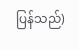ပြန်သည်)